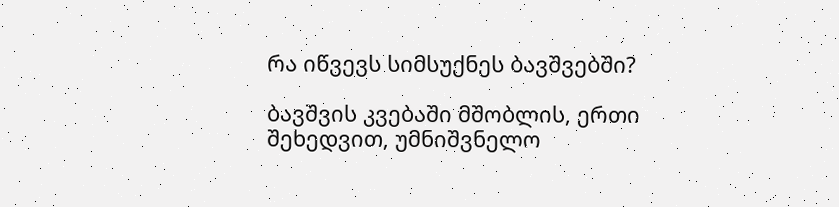რა იწვევს სიმსუქნეს ბავშვებში?

ბავშვის კვებაში მშობლის, ერთი შეხედვით, უმნიშვნელო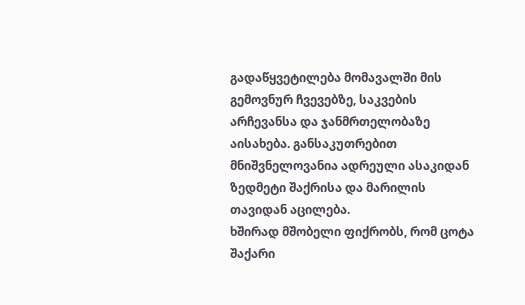გადაწყვეტილება მომავალში მის გემოვნურ ჩვევებზე, საკვების არჩევანსა და ჯანმრთელობაზე აისახება. განსაკუთრებით მნიშვნელოვანია ადრეული ასაკიდან ზედმეტი შაქრისა და მარილის თავიდან აცილება.
ხშირად მშობელი ფიქრობს, რომ ცოტა შაქარი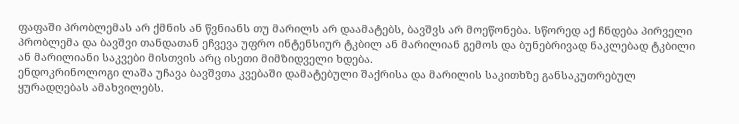ფაფაში პრობლემას არ ქმნის ან წვნიანს თუ მარილს არ დაამატებს, ბავშვს არ მოეწონება. სწორედ აქ ჩნდება პირველი პრობლემა და ბავშვი თანდათან ეჩვევა უფრო ინტენსიურ ტკბილ ან მარილიან გემოს და ბუნებრივად ნაკლებად ტკბილი ან მარილიანი საკვები მისთვის არც ისეთი მიმზიდველი ხდება.
ენდოკრინოლოგი ლაშა უჩავა ბავშვთა კვებაში დამატებული შაქრისა და მარილის საკითხზე განსაკუთრებულ ყურადღებას ამახვილებს.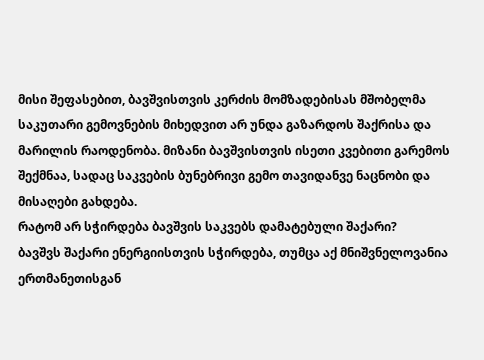მისი შეფასებით, ბავშვისთვის კერძის მომზადებისას მშობელმა საკუთარი გემოვნების მიხედვით არ უნდა გაზარდოს შაქრისა და მარილის რაოდენობა. მიზანი ბავშვისთვის ისეთი კვებითი გარემოს შექმნაა, სადაც საკვების ბუნებრივი გემო თავიდანვე ნაცნობი და მისაღები გახდება.
რატომ არ სჭირდება ბავშვის საკვებს დამატებული შაქარი?
ბავშვს შაქარი ენერგიისთვის სჭირდება, თუმცა აქ მნიშვნელოვანია ერთმანეთისგან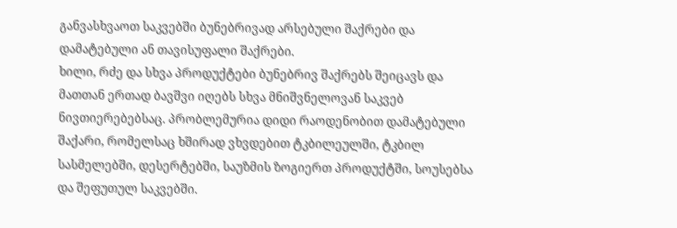განვასხვაოთ საკვებში ბუნებრივად არსებული შაქრები და დამატებული ან თავისუფალი შაქრები.
ხილი, რძე და სხვა პროდუქტები ბუნებრივ შაქრებს შეიცავს და მათთან ერთად ბავშვი იღებს სხვა მნიშვნელოვან საკვებ ნივთიერებებსაც. პრობლემურია დიდი რაოდენობით დამატებული შაქარი, რომელსაც ხშირად ვხვდებით ტკბილეულში, ტკბილ სასმელებში, დესერტებში, საუზმის ზოგიერთ პროდუქტში, სოუსებსა და შეფუთულ საკვებში.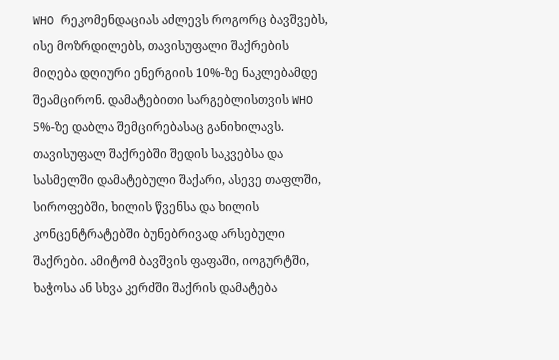WHO რეკომენდაციას აძლევს როგორც ბავშვებს, ისე მოზრდილებს, თავისუფალი შაქრების მიღება დღიური ენერგიის 10%-ზე ნაკლებამდე შეამცირონ. დამატებითი სარგებლისთვის WHO 5%-ზე დაბლა შემცირებასაც განიხილავს. თავისუფალ შაქრებში შედის საკვებსა და სასმელში დამატებული შაქარი, ასევე თაფლში, სიროფებში, ხილის წვენსა და ხილის კონცენტრატებში ბუნებრივად არსებული შაქრები. ამიტომ ბავშვის ფაფაში, იოგურტში, ხაჭოსა ან სხვა კერძში შაქრის დამატება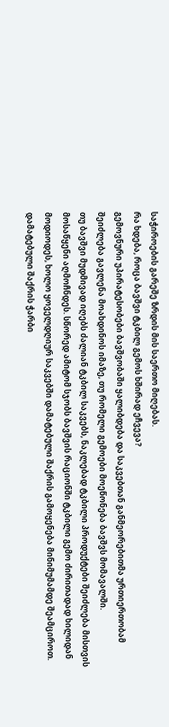საჭიროების გარეშე ზრდის მის საერთო მიღებას.
რა ხდება, როცა ბავშვი ტკბილ გემოს ხშირად ეჩვევა?
გემოვნური უპირატესობები ბავშვობაში ყალიბდება და საკვებთან განმეორებითმა ურთიერთობამ შეიძლება გავლენა მოახდინოს იმაზე, თუ რომელი გემოები მოეწონება ბავშვს მომავალში.
თუ ბავშვი მუდმივად იღებს ძალიან ტკბილ საკვებს, ნაკლებად ტკბილი პროდუქტები შეიძლება მისთვის მოსაწყენი აღმოჩნდეს. სწორედ ამიტომ სჯობს ბავშვის რაციონში ტკბილი გემო ძირითადად ხილიდან მოდიოდეს, ხოლო ყოველდღიურ საკვებში დამატებული შაქრის გამოყენება მინიმუმამდე შეამციროთ.
დამატებული შაქრის ჭარბი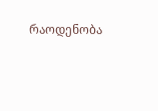რაოდენობა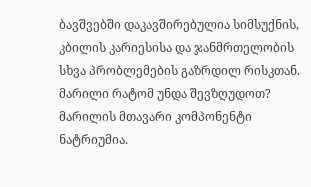ბავშვებში დაკავშირებულია სიმსუქნის, კბილის კარიესისა და ჯანმრთელობის სხვა პრობლემების გაზრდილ რისკთან.
მარილი რატომ უნდა შევზღუდოთ?
მარილის მთავარი კომპონენტი ნატრიუმია.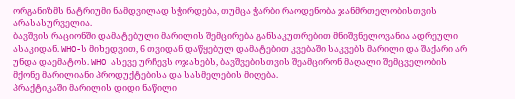ორგანიზმს ნატრიუმი ნამდვილად სჭირდება, თუმცა ჭარბი რაოდენობა ჯანმრთელობისთვის არასასურველია.
ბავშვის რაციონში დამატებული მარილის შემცირება განსაკუთრებით მნიშვნელოვანია ადრეული ასაკიდან. WHO-ს მიხედვით, 6 თვიდან დაწყებულ დამატებით კვებაში საკვებს მარილი და შაქარი არ უნდა დაემატოს. WHO ასევე ურჩევს ოჯახებს, ბავშვებისთვის შეამცირონ მაღალი შემცველობის მქონე მარილიანი პროდუქტებისა და სასმელების მიღება.
პრაქტიკაში მარილის დიდი ნაწილი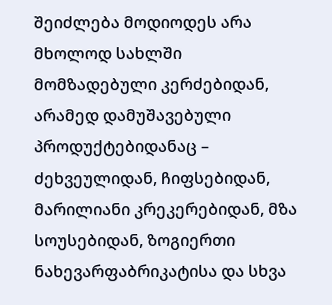შეიძლება მოდიოდეს არა მხოლოდ სახლში მომზადებული კერძებიდან, არამედ დამუშავებული პროდუქტებიდანაც – ძეხვეულიდან, ჩიფსებიდან, მარილიანი კრეკერებიდან, მზა სოუსებიდან, ზოგიერთი ნახევარფაბრიკატისა და სხვა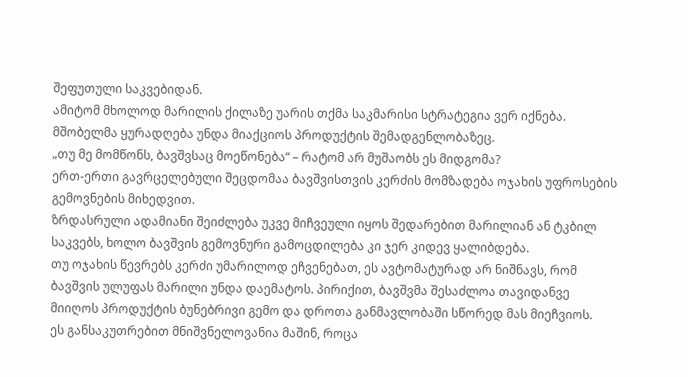შეფუთული საკვებიდან.
ამიტომ მხოლოდ მარილის ქილაზე უარის თქმა საკმარისი სტრატეგია ვერ იქნება. მშობელმა ყურადღება უნდა მიაქციოს პროდუქტის შემადგენლობაზეც.
„თუ მე მომწონს, ბავშვსაც მოეწონება“ – რატომ არ მუშაობს ეს მიდგომა?
ერთ-ერთი გავრცელებული შეცდომაა ბავშვისთვის კერძის მომზადება ოჯახის უფროსების გემოვნების მიხედვით.
ზრდასრული ადამიანი შეიძლება უკვე მიჩვეული იყოს შედარებით მარილიან ან ტკბილ საკვებს, ხოლო ბავშვის გემოვნური გამოცდილება კი ჯერ კიდევ ყალიბდება.
თუ ოჯახის წევრებს კერძი უმარილოდ ეჩვენებათ, ეს ავტომატურად არ ნიშნავს, რომ ბავშვის ულუფას მარილი უნდა დაემატოს. პირიქით, ბავშვმა შესაძლოა თავიდანვე მიიღოს პროდუქტის ბუნებრივი გემო და დროთა განმავლობაში სწორედ მას მიეჩვიოს.
ეს განსაკუთრებით მნიშვნელოვანია მაშინ, როცა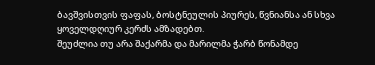ბავშვისთვის ფაფას, ბოსტნეულის პიურეს, წვნიანსა ან სხვა ყოველდღიურ კერძს ამზადებთ.
შეუძლია თუ არა შაქარმა და მარილმა ჭარბ წონამდე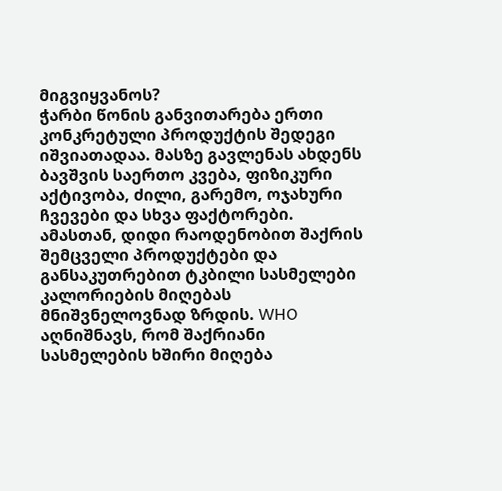მიგვიყვანოს?
ჭარბი წონის განვითარება ერთი კონკრეტული პროდუქტის შედეგი იშვიათადაა. მასზე გავლენას ახდენს ბავშვის საერთო კვება, ფიზიკური აქტივობა, ძილი, გარემო, ოჯახური ჩვევები და სხვა ფაქტორები.
ამასთან, დიდი რაოდენობით შაქრის შემცველი პროდუქტები და განსაკუთრებით ტკბილი სასმელები კალორიების მიღებას მნიშვნელოვნად ზრდის. WHO აღნიშნავს, რომ შაქრიანი სასმელების ხშირი მიღება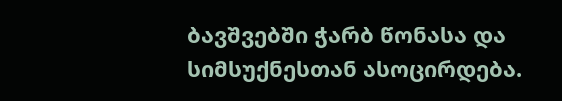ბავშვებში ჭარბ წონასა და სიმსუქნესთან ასოცირდება.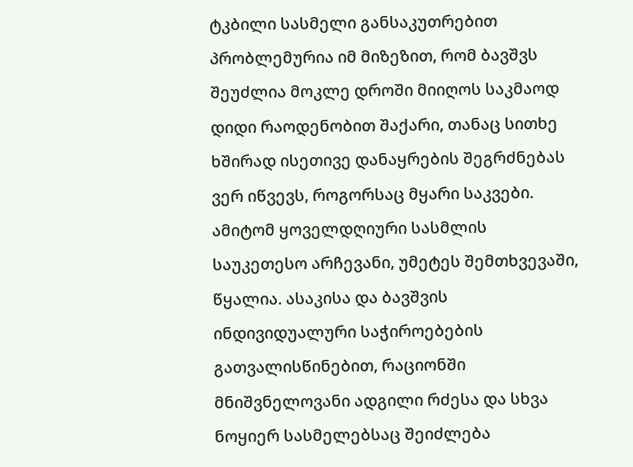ტკბილი სასმელი განსაკუთრებით პრობლემურია იმ მიზეზით, რომ ბავშვს შეუძლია მოკლე დროში მიიღოს საკმაოდ დიდი რაოდენობით შაქარი, თანაც სითხე ხშირად ისეთივე დანაყრების შეგრძნებას ვერ იწვევს, როგორსაც მყარი საკვები.
ამიტომ ყოველდღიური სასმლის საუკეთესო არჩევანი, უმეტეს შემთხვევაში, წყალია. ასაკისა და ბავშვის ინდივიდუალური საჭიროებების გათვალისწინებით, რაციონში მნიშვნელოვანი ადგილი რძესა და სხვა ნოყიერ სასმელებსაც შეიძლება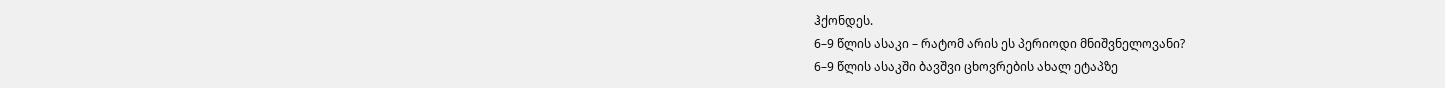ჰქონდეს.
6–9 წლის ასაკი – რატომ არის ეს პერიოდი მნიშვნელოვანი?
6–9 წლის ასაკში ბავშვი ცხოვრების ახალ ეტაპზე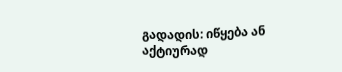გადადის: იწყება ან აქტიურად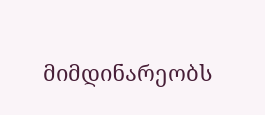მიმდინარეობს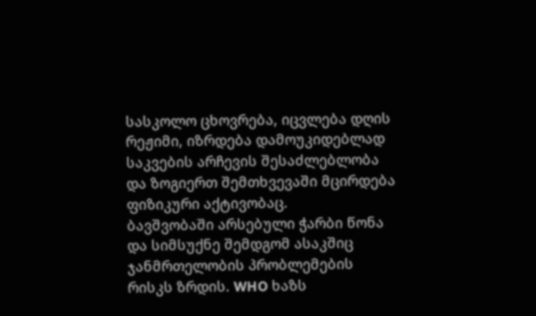სასკოლო ცხოვრება, იცვლება დღის რეჟიმი, იზრდება დამოუკიდებლად საკვების არჩევის შესაძლებლობა და ზოგიერთ შემთხვევაში მცირდება ფიზიკური აქტივობაც.
ბავშვობაში არსებული ჭარბი წონა და სიმსუქნე შემდგომ ასაკშიც ჯანმრთელობის პრობლემების რისკს ზრდის. WHO ხაზს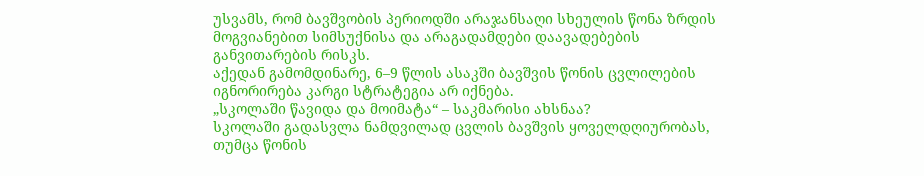უსვამს, რომ ბავშვობის პერიოდში არაჯანსაღი სხეულის წონა ზრდის მოგვიანებით სიმსუქნისა და არაგადამდები დაავადებების განვითარების რისკს.
აქედან გამომდინარე, 6–9 წლის ასაკში ბავშვის წონის ცვლილების იგნორირება კარგი სტრატეგია არ იქნება.
„სკოლაში წავიდა და მოიმატა“ – საკმარისი ახსნაა?
სკოლაში გადასვლა ნამდვილად ცვლის ბავშვის ყოველდღიურობას, თუმცა წონის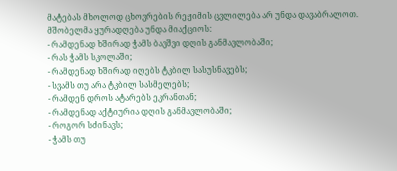მატებას მხოლოდ ცხოვრების რეჟიმის ცვლილება არ უნდა დავაბრალოთ.
მშობელმა ყურადღება უნდა მიაქციოს:
- რამდენად ხშირად ჭამს ბავშვი დღის განმავლობაში;
- რას ჭამს სკოლაში;
- რამდენად ხშირად იღებს ტკბილ სასუსნავებს;
- სვამს თუ არა ტკბილ სასმელებს;
- რამდენ დროს ატარებს ეკრანთან;
- რამდენად აქტიურია დღის განმავლობაში;
- როგორ სძინავს;
- ჭამს თუ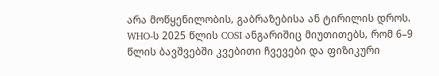არა მოწყენილობის, გაბრაზებისა ან ტირილის დროს.
WHO-ს 2025 წლის COSI ანგარიშიც მიუთითებს, რომ 6–9 წლის ბავშვებში კვებითი ჩვევები და ფიზიკური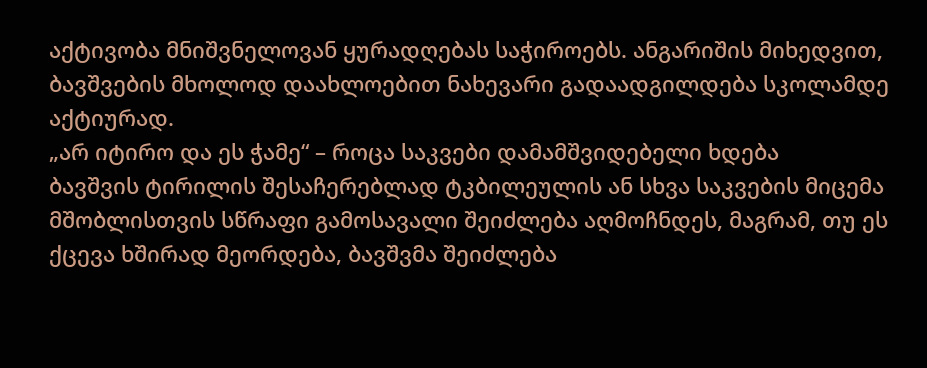აქტივობა მნიშვნელოვან ყურადღებას საჭიროებს. ანგარიშის მიხედვით, ბავშვების მხოლოდ დაახლოებით ნახევარი გადაადგილდება სკოლამდე აქტიურად.
„არ იტირო და ეს ჭამე“ – როცა საკვები დამამშვიდებელი ხდება
ბავშვის ტირილის შესაჩერებლად ტკბილეულის ან სხვა საკვების მიცემა მშობლისთვის სწრაფი გამოსავალი შეიძლება აღმოჩნდეს, მაგრამ, თუ ეს ქცევა ხშირად მეორდება, ბავშვმა შეიძლება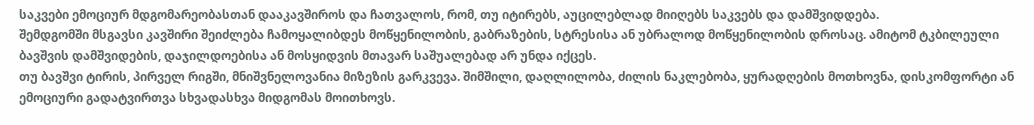საკვები ემოციურ მდგომარეობასთან დააკავშიროს და ჩათვალოს, რომ, თუ იტირებს, აუცილებლად მიიღებს საკვებს და დამშვიდდება.
შემდგომში მსგავსი კავშირი შეიძლება ჩამოყალიბდეს მოწყენილობის, გაბრაზების, სტრესისა ან უბრალოდ მოწყენილობის დროსაც. ამიტომ ტკბილეული ბავშვის დამშვიდების, დაჯილდოებისა ან მოსყიდვის მთავარ საშუალებად არ უნდა იქცეს.
თუ ბავშვი ტირის, პირველ რიგში, მნიშვნელოვანია მიზეზის გარკვევა. შიმშილი, დაღლილობა, ძილის ნაკლებობა, ყურადღების მოთხოვნა, დისკომფორტი ან ემოციური გადატვირთვა სხვადასხვა მიდგომას მოითხოვს.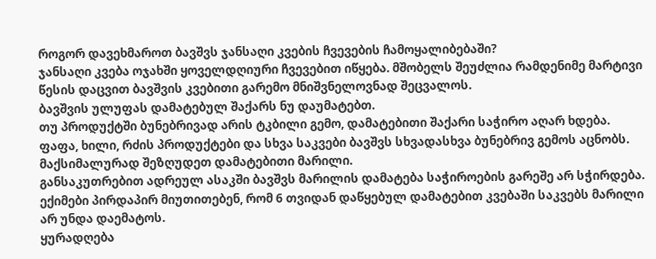როგორ დავეხმაროთ ბავშვს ჯანსაღი კვების ჩვევების ჩამოყალიბებაში?
ჯანსაღი კვება ოჯახში ყოველდღიური ჩვევებით იწყება. მშობელს შეუძლია რამდენიმე მარტივი წესის დაცვით ბავშვის კვებითი გარემო მნიშვნელოვნად შეცვალოს.
ბავშვის ულუფას დამატებულ შაქარს ნუ დაუმატებთ.
თუ პროდუქტში ბუნებრივად არის ტკბილი გემო, დამატებითი შაქარი საჭირო აღარ ხდება. ფაფა, ხილი, რძის პროდუქტები და სხვა საკვები ბავშვს სხვადასხვა ბუნებრივ გემოს აცნობს.
მაქსიმალურად შეზღუდეთ დამატებითი მარილი.
განსაკუთრებით ადრეულ ასაკში ბავშვს მარილის დამატება საჭიროების გარეშე არ სჭირდება. ექიმები პირდაპირ მიუთითებენ, რომ 6 თვიდან დაწყებულ დამატებით კვებაში საკვებს მარილი არ უნდა დაემატოს.
ყურადღება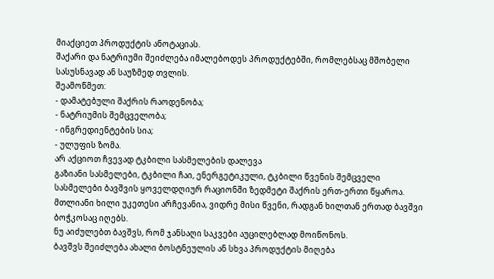მიაქციეთ პროდუქტის ანოტაციას.
შაქარი და ნატრიუმი შეიძლება იმალებოდეს პროდუქტებში, რომლებსაც მშობელი სასუსნავად ან საუზმედ თვლის.
შეამოწმეთ:
- დამატებული შაქრის რაოდენობა;
- ნატრიუმის შემცველობა;
- ინგრედიენტების სია;
- ულუფის ზომა.
არ აქციოთ ჩვევად ტკბილი სასმელების დალევა
გაზიანი სასმელები, ტკბილი ჩაი, ენერგეტიკული, ტკბილი წვენის შემცველი სასმელები ბავშვის ყოველდღიურ რაციონში ზედმეტი შაქრის ერთ-ერთი წყაროა.
მთლიანი ხილი უკეთესი არჩევანია, ვიდრე მისი წვენი, რადგან ხილთან ერთად ბავშვი ბოჭკოსაც იღებს.
ნუ აიძულებთ ბავშვს, რომ ჯანსაღი საკვები აუცილებლად მოიწონოს.
ბავშვს შეიძლება ახალი ბოსტნეულის ან სხვა პროდუქტის მიღება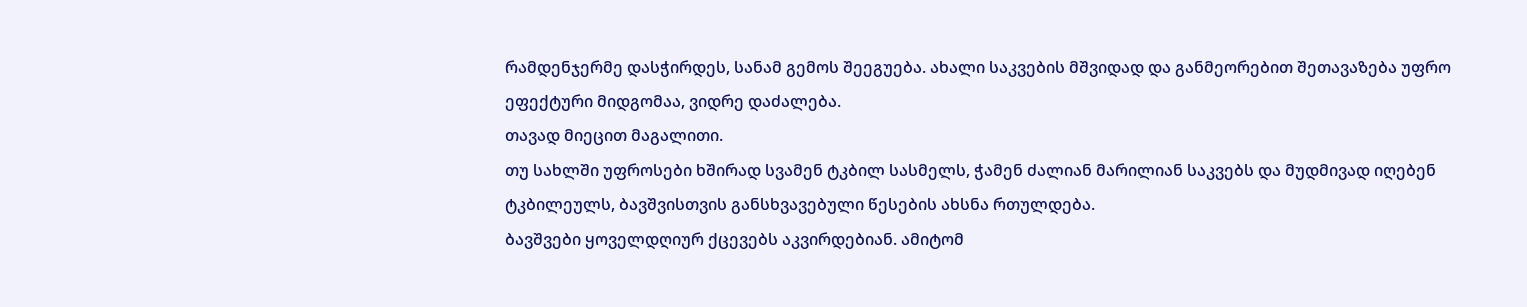რამდენჯერმე დასჭირდეს, სანამ გემოს შეეგუება. ახალი საკვების მშვიდად და განმეორებით შეთავაზება უფრო ეფექტური მიდგომაა, ვიდრე დაძალება.
თავად მიეცით მაგალითი.
თუ სახლში უფროსები ხშირად სვამენ ტკბილ სასმელს, ჭამენ ძალიან მარილიან საკვებს და მუდმივად იღებენ ტკბილეულს, ბავშვისთვის განსხვავებული წესების ახსნა რთულდება.
ბავშვები ყოველდღიურ ქცევებს აკვირდებიან. ამიტომ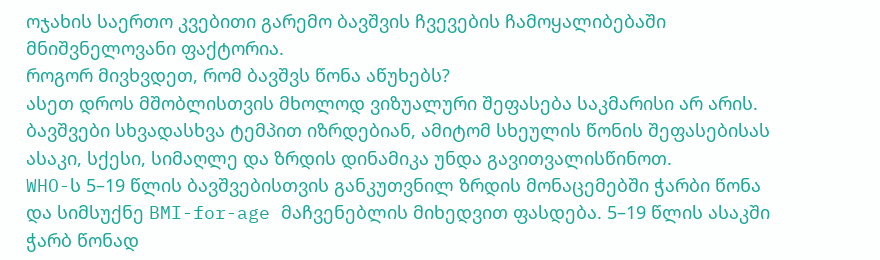ოჯახის საერთო კვებითი გარემო ბავშვის ჩვევების ჩამოყალიბებაში მნიშვნელოვანი ფაქტორია.
როგორ მივხვდეთ, რომ ბავშვს წონა აწუხებს?
ასეთ დროს მშობლისთვის მხოლოდ ვიზუალური შეფასება საკმარისი არ არის. ბავშვები სხვადასხვა ტემპით იზრდებიან, ამიტომ სხეულის წონის შეფასებისას ასაკი, სქესი, სიმაღლე და ზრდის დინამიკა უნდა გავითვალისწინოთ.
WHO-ს 5–19 წლის ბავშვებისთვის განკუთვნილ ზრდის მონაცემებში ჭარბი წონა და სიმსუქნე BMI-for-age მაჩვენებლის მიხედვით ფასდება. 5–19 წლის ასაკში ჭარბ წონად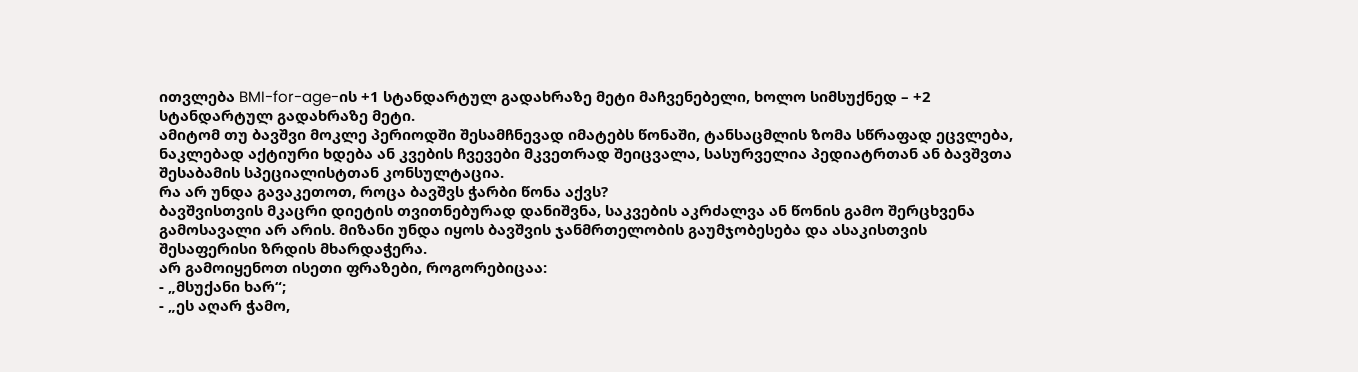ითვლება BMI-for-age-ის +1 სტანდარტულ გადახრაზე მეტი მაჩვენებელი, ხოლო სიმსუქნედ – +2 სტანდარტულ გადახრაზე მეტი.
ამიტომ თუ ბავშვი მოკლე პერიოდში შესამჩნევად იმატებს წონაში, ტანსაცმლის ზომა სწრაფად ეცვლება, ნაკლებად აქტიური ხდება ან კვების ჩვევები მკვეთრად შეიცვალა, სასურველია პედიატრთან ან ბავშვთა შესაბამის სპეციალისტთან კონსულტაცია.
რა არ უნდა გავაკეთოთ, როცა ბავშვს ჭარბი წონა აქვს?
ბავშვისთვის მკაცრი დიეტის თვითნებურად დანიშვნა, საკვების აკრძალვა ან წონის გამო შერცხვენა გამოსავალი არ არის. მიზანი უნდა იყოს ბავშვის ჯანმრთელობის გაუმჯობესება და ასაკისთვის შესაფერისი ზრდის მხარდაჭერა.
არ გამოიყენოთ ისეთი ფრაზები, როგორებიცაა:
- „მსუქანი ხარ“;
- „ეს აღარ ჭამო,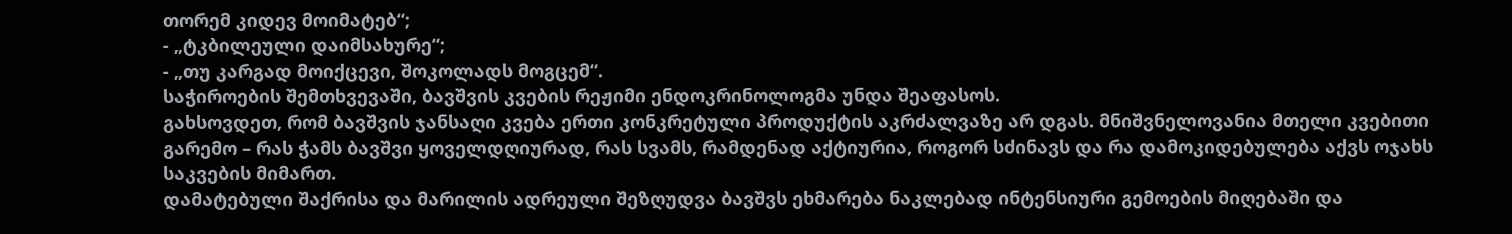თორემ კიდევ მოიმატებ“;
- „ტკბილეული დაიმსახურე“;
- „თუ კარგად მოიქცევი, შოკოლადს მოგცემ“.
საჭიროების შემთხვევაში, ბავშვის კვების რეჟიმი ენდოკრინოლოგმა უნდა შეაფასოს.
გახსოვდეთ, რომ ბავშვის ჯანსაღი კვება ერთი კონკრეტული პროდუქტის აკრძალვაზე არ დგას. მნიშვნელოვანია მთელი კვებითი გარემო – რას ჭამს ბავშვი ყოველდღიურად, რას სვამს, რამდენად აქტიურია, როგორ სძინავს და რა დამოკიდებულება აქვს ოჯახს საკვების მიმართ.
დამატებული შაქრისა და მარილის ადრეული შეზღუდვა ბავშვს ეხმარება ნაკლებად ინტენსიური გემოების მიღებაში და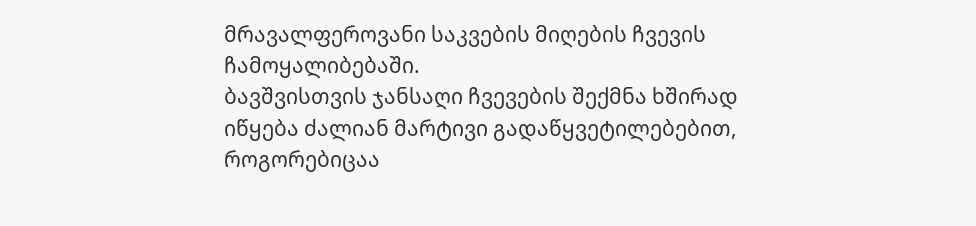მრავალფეროვანი საკვების მიღების ჩვევის ჩამოყალიბებაში.
ბავშვისთვის ჯანსაღი ჩვევების შექმნა ხშირად იწყება ძალიან მარტივი გადაწყვეტილებებით, როგორებიცაა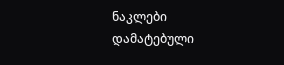ნაკლები დამატებული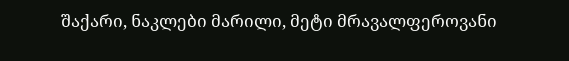შაქარი, ნაკლები მარილი, მეტი მრავალფეროვანი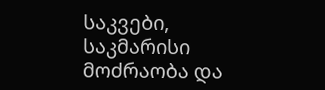საკვები, საკმარისი მოძრაობა და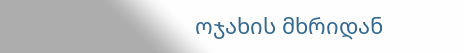ოჯახის მხრიდან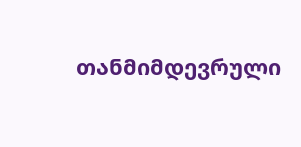თანმიმდევრული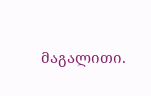მაგალითი.